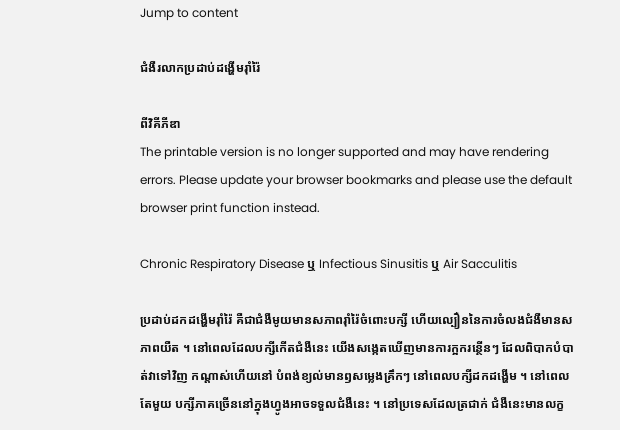Jump to content

ជំងឺរលាកប្រដាប់ដង្ហើមរ៉ាំរ៉ៃ

ពីវិគីភីឌា
The printable version is no longer supported and may have rendering errors. Please update your browser bookmarks and please use the default browser print function instead.

Chronic Respiratory Disease ឬ Infectious Sinusitis ឬ Air Sacculitis

ប្រដាប់ដកដង្ហើមរ៉ាំរ៉ៃ គឺជាជំងឺមូយមានសភាពរ៉ាំរ៉ៃចំពោះបក្សី ហើយល្បឿននៃការចំលងជំងឺមានសភាពយឺត ។ នៅពេលដែលបក្សីកើតជំងឺនេះ យើងសង្កេតឃើញមានការក្អករន្ថើនៗ ដែលពិបាកបំបាត់វាទៅវិញ កណ្ដាស់ហើយនៅ បំពង់ខ្យល់មានឭសម្លេងគ្រឹកៗ នៅពេលបក្សីដកដង្ហើម ។ នៅពេលតែមួយ បក្សីភាគច្រើននៅក្នុងហ្វូងអាចទទួលជំងឺនេះ ។ នៅប្រទេសដែលត្រជាក់ ជំងឺនេះមានលក្ខ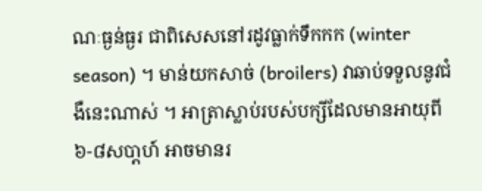ណៈធ្ងន់ធ្ងរ ជាពិសេសនៅរដូវធ្លាក់ទឹកកក (winter season) ។ មាន់យកសាច់ (broilers) វាឆាប់ទទួលនូវជំងឺនេះណាស់ ។ អាត្រាស្លាប់របស់បក្សីដែលមានអាយុពី ៦-៨សបា្ដហ៍ អាចមានរ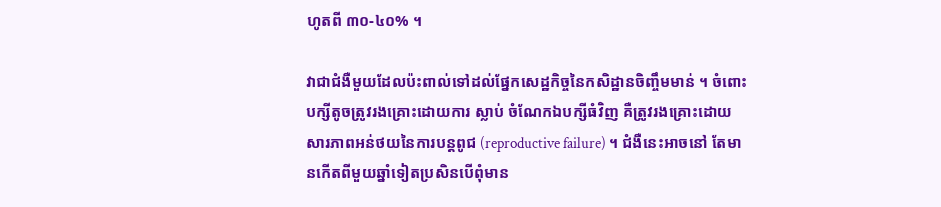ហូតពី ៣០-៤០% ។

វាជាជំងឺមួយដែលប៉ះពាល់ទៅដល់ផ្នែកសេដ្ឋកិច្ចនៃកសិដ្ឋានចិញ្ចឹមមាន់ ។ ចំពោះបក្សីតូចត្រូវរងគ្រោះដោយការ ស្លាប់ ចំណែកឯបក្សីធំវិញ គឺត្រូវរងគ្រោះដោយសារភាពអន់ថយនៃការបន្ដពូជ (reproductive failure) ។ ជំងឺនេះអាចនៅ តែមានកើតពីមួយឆ្នាំទៀតប្រសិនបើពុំមាន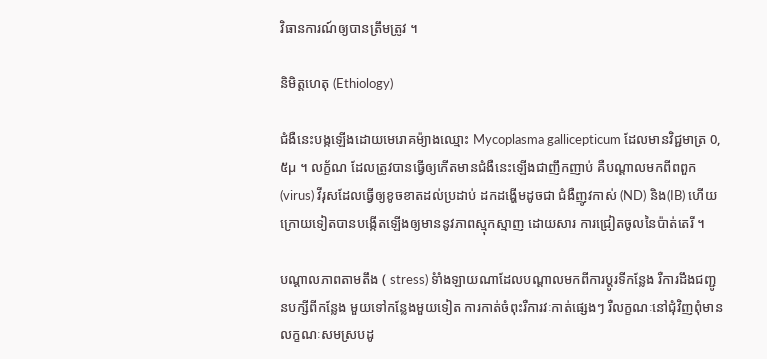វិធានការណ៍ឲ្យបានត្រឹមត្រូវ ។

និមិត្ដហេតុ (Ethiology)

ជំងឺនេះបង្កឡើងដោយមេរោគម៉្យាងឈ្មោះ Mycoplasma gallicepticum ដែលមានវិជ្ជមាត្រ 0,៥µ ។ លក្ខ័ណ ដែលត្រូវបានធ្វើឲ្យកើតមានជំងឺនេះឡើងជាញឹកញាប់ គឺបណ្ដាលមកពីពពួក(virus) វីរុសដែលធ្វើឲ្យខូចខាតដល់ប្រដាប់ ដកដង្ហើមដូចជា ជំងឺញូវកាស់ (ND) និង(IB) ហើយក្រោយទៀតបានបង្កើតឡើងឲ្យមាននូវភាពស្មុកស្មាញ ដោយសារ ការជ្រៀតចូលនៃប៉ាត់តេរី ។

បណ្ដាលភាពតាមតឹង ( stress) ទំាំងឡាយណាដែលបណ្ដាលមកពីការប្ដូរទីកន្លែង រឺការដឹងជញ្ជូនបក្សីពីកន្លែង មួយទៅកន្លែងមួយទៀត ការកាត់ចំពុះរឺការវៈកាត់ផ្សេងៗ រឺលក្ខណៈនៅជុំវិញពុំមានលក្ខណៈសមស្របដូ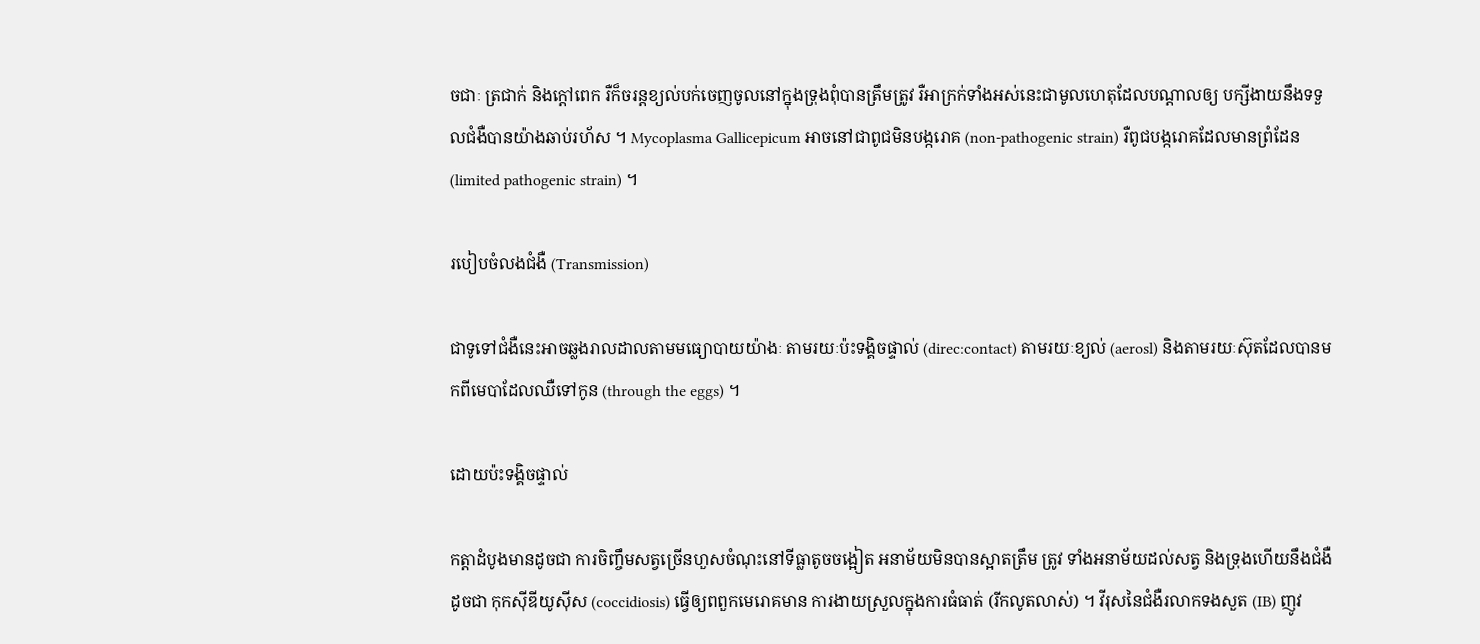ចជាៈ ត្រជាក់ និងក្ដៅពេក រឺក៏ចរន្ដខ្យល់បក់ចេញចូលនៅក្នុងទ្រុងពុំបានត្រឹមត្រូវ រឺអាក្រក់ទាំងអស់នេះជាមូលហេតុដែលបណ្ដាលឲ្យ បក្សីងាយនឹងទទួលជំងឺបានយ៉ាងឆាប់រហ័ស ។ Mycoplasma Gallicepicum អាចនៅជាពូជមិនបង្ករោគ (non-pathogenic strain) រឺពូជបង្ករោគដែលមានព្រំដែន (limited pathogenic strain) ។

របៀបចំលងជំងឺ (Transmission)

ជាទូទៅជំងឺនេះអាចឆ្លងរាលដាលតាមមធ្យោបាយយ៉ាងៈ តាមរយៈប៉ះទង្គិចផ្ទាល់ (direc:contact) តាមរយៈខ្យល់ (aerosl) និងតាមរយៈស៊ុតដែលបានមកពីមេបាដែលឈឺទៅកូន (through the eggs) ។

ដោយប៉ះទង្គិចផ្ទាល់

កត្ដាដំបូងមានដូចជា ការចិញ្ចឹមសត្វច្រើនហួសចំណុះនៅទីធ្លាតូចចង្អៀត អនាម័យមិនបានស្អាតត្រឹម ត្រូវ ទាំងអនាម័យដល់សត្វ និងទ្រុងហើយនឹងជំងឺដូចជា កុកស៊ីឌីយូស៊ីស (coccidiosis) ធ្វើឲ្យពពួកមេរោគមាន ការងាយស្រួលក្នុងការធំធាត់ (រីកលូតលាស់) ។ វីរុសនៃជំងឺរលាកទងសួត (IB) ញូវ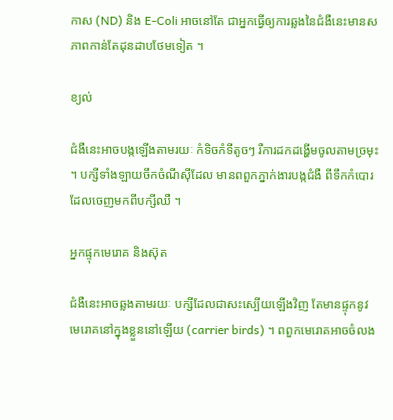កាស (ND) និង E-Coli អាចនៅតែ ជាអ្នកធ្វើឲ្យការឆ្លងនៃជំងឺនេះមានសភាពកាន់តែដុនដាបថែមទៀត ។

ខ្យល់

ជំងឺនេះអាចបង្កឡើងតាមរយៈ កំទិចកំទីតូចៗ រឺការដកដង្ហើមចូលតាមច្រមុះ ។ បក្សីទាំងឡាយចឹកចំណីស៊ីដែល មានពពួកភ្នាក់ងារបង្កជំងឺ ពីទឹកកំបោរ ដែលចេញមកពីបក្សីឈឺ ។

អ្នកផ្ទុកមេរោគ និងស៊ុត

ជំងឺនេះអាចឆ្លងតាមរយៈ បក្សីដែលជាសះស្បើយឡើងវិញ តែមានផ្ទុកនូវមេរោគនៅក្នុងខ្លួននៅឡើយ (carrier birds) ។ ពពួកមេរោគអាចចំលង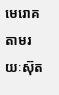មេរោគ តាមរយៈស៊ុត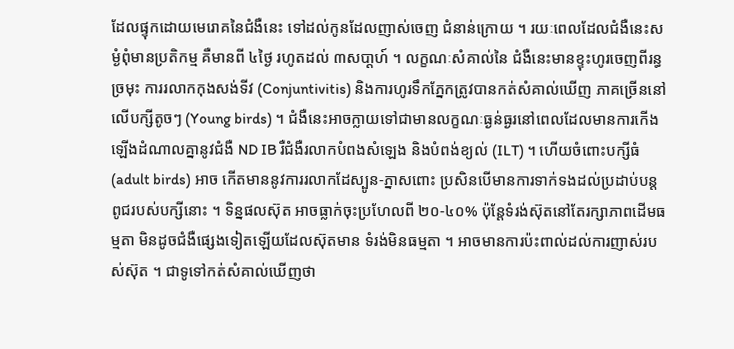ដែលផ្ទុកដោយមេរោគនៃជំងឺនេះ ទៅដល់កូនដែលញាស់ចេញ ជំនាន់ក្រោយ ។ រយៈពេលដែលជំងឺនេះសម្ងំពុំមានប្រតិកម្ម គឺមានពី ៤ថ្ងៃ រហូតដល់ ៣សបា្ដហ៍ ។ លក្ខណៈសំគាល់នៃ ជំងឺនេះមានខ្ទុះហូរចេញពីរន្ធច្រមុះ ការរលាកកុងសង់ទីវ (Conjuntivitis) និងការហូរទឹកភ្នែកត្រូវបានកត់សំគាល់ឃើញ ភាគច្រើននៅលើបក្សីតូចៗ (Young birds) ។ ជំងឺនេះអាចក្លាយទៅជាមានលក្ខណៈធ្ងន់ធ្ងរនៅពេលដែលមានការកើង ឡើងដំណាលគ្នានូវជំងឺ ND IB រឺជំងឺរលាកបំពងសំឡេង និងបំពង់ខ្យល់ (ILT) ។ ហើយចំពោះបក្សីធំ (adult birds) អាច កើតមាននូវការរលាកដែស្បូន-ភ្នាសពោះ ប្រសិនបើមានការទាក់ទងដល់ប្រដាប់បន្ដពូជរបស់បក្សីនោះ ។ ទិន្នផលស៊ុត អាចធ្លាក់ចុះប្រហែលពី ២០-៤០% ប៉ុន្ដែទំរង់ស៊ុតនៅតែរក្សាភាពដើមធម្មតា មិនដូចជំងឺផ្សេងទៀតឡើយដែលស៊ុតមាន ទំរង់មិនធម្មតា ។ អាចមានការប៉ះពាល់ដល់ការញាស់របស់ស៊ុត ។ ជាទូទៅកត់សំគាល់ឃើញថា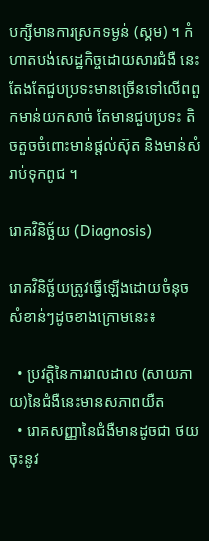បក្សីមានការស្រកទម្ងន់ (ស្គម) ។ កំហាតបង់សេដ្ឋកិច្ចដោយសារជំងឺ នេះតែងតែជួបប្រទះមានច្រើនទៅលើពពួកមាន់យកសាច់ តែមានជួបប្រទះ តិចតួចចំពោះមាន់ផ្ដល់ស៊ុត និងមាន់សំរាប់ទុកពូជ ។

រោគវិនិច្ឆ័យ (Diagnosis)

រោគវិនិច្ឆ័យត្រូវធ្វើឡើងដោយចំនុចសំខាន់ៗដូចខាងក្រោមនេះ៖

  • ប្រវត្ដិនៃការរាលដាល (សាយភាយ)នៃជំងឺនេះមានសភាពយឺត
  • រោគសញ្ញានៃជំងឺមានដូចជា ថយចុះនូវ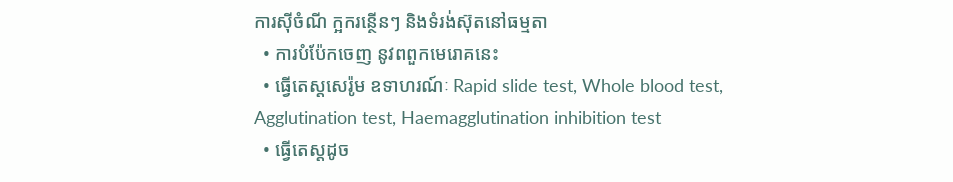ការស៊ីចំណី ក្អករន្ថើនៗ និងទំរង់ស៊ុតនៅធម្មតា
  • ការបំប៉ែកចេញ នូវពពួកមេរោគនេះ
  • ធ្វើតេស្ដសេរ៉ូម ឧទាហរណ៍ៈ Rapid slide test, Whole blood test, Agglutination test, Haemagglutination inhibition test
  • ធ្វើតេស្ដដូច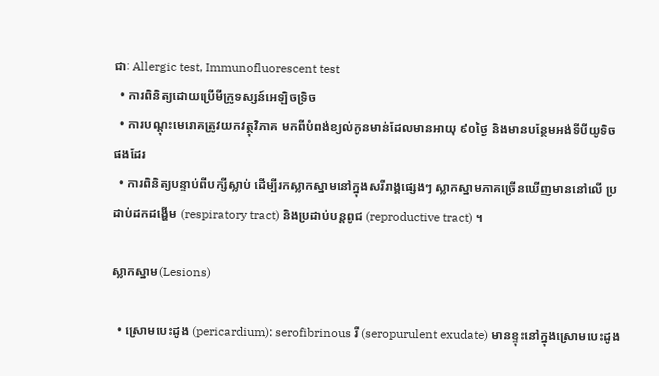ជាៈ Allergic test, Immunofluorescent test
  • ការពិនិត្យដោយប្រើមីក្រូទស្សន៍អេឡិចទ្រិច
  • ការបណ្ដុះមេរោគត្រូវយកវត្ថុវិភាគ មកពីបំពង់ខ្យល់កូនមាន់ដែលមានអាយុ ៩០ថ្ងៃ និងមានបន្ថែមអង់ទីបីយូទិច ផងដែរ
  • ការពិនិត្យបន្ទាប់ពីបក្សីស្លាប់ ដើម្បីរកស្លាកស្នាមនៅក្នុងសរីរាង្គផ្សេងៗ ស្លាកស្នាមភាគច្រើនឃើញមាននៅលើ ប្រដាប់ដកដង្ហើម (respiratory tract) និងប្រដាប់បន្ដពូជ (reproductive tract) ។

ស្លាកស្នាម(Lesions)

  • ស្រោមបេះដូង (pericardium): serofibrinous រឺ (seropurulent exudate) មានខ្ទុះនៅក្នុងស្រោមបេះដូង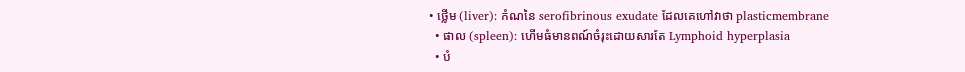• ថ្លើម (liver): កំណនៃ serofibrinous exudate ដែលគេហៅវាថា plasticmembrane
  • ផាល (spleen): ហើមធំមានពណ៍ចំរុះដោយសារតែ Lymphoid hyperplasia
  • បំ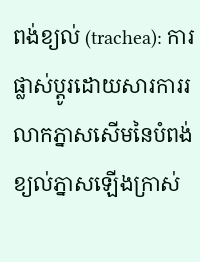ពង់ខ្យល់ (trachea): ការផ្លាស់ប្ដូរដោយសារការរលាកភ្នាសសើមនៃបំពង់ខ្យល់ភ្នាសឡើងក្រាស់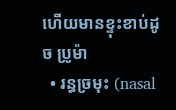ហើយមានខ្ទុះខាប់ដូច ប្រូម៉ា
  • រន្ធច្រមុះ (nasal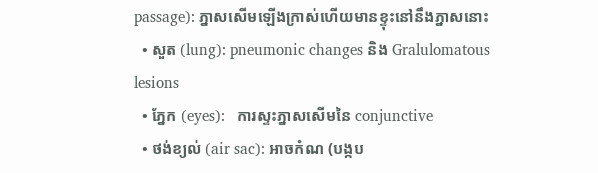passage): ភ្នាសសើមឡើងក្រាស់ហើយមានខ្ទុះនៅនឹងភ្នាសនោះ
  • សួត (lung): pneumonic changes និង Gralulomatous lesions
  • ភ្នែក (eyes):   ការស្ទះភ្នាសសើមនៃ conjunctive
  • ថង់ខ្យល់ (air sac): អាចកំណ (បង្កប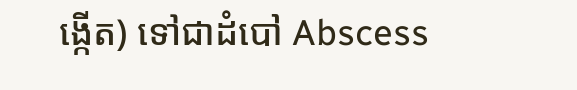ង្កើត) ទៅជាដំបៅ Abscess